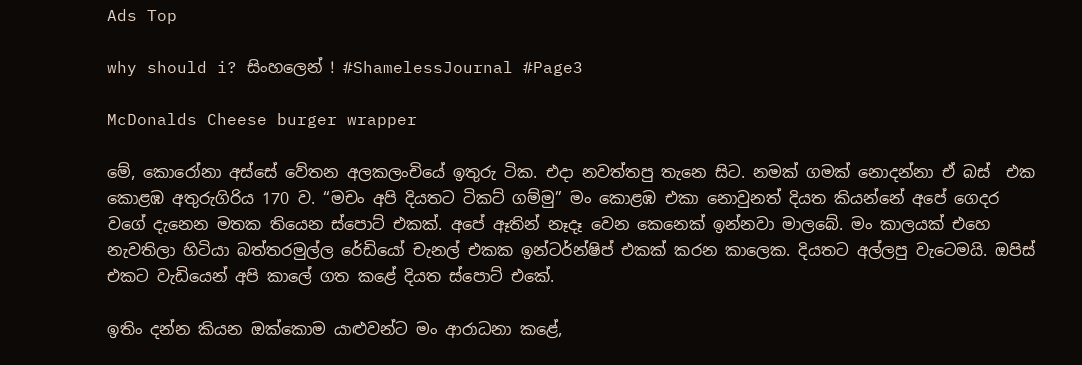Ads Top

why should i? සිංහලෙන් ! #ShamelessJournal #Page3

McDonalds Cheese burger wrapper

මේ, කොරෝනා අස්සේ වේතන අලකලංචියේ ඉතුරු ටික. එදා නවත්තපු තැනෙ සිට. නමක් ගමක් නොදන්නා ඒ බස්  එක කොළඹ අතුරුගිරිය 170 ව. “මචං අපි දියතට ටිකට් ගම්මු” මං කොළඹ එකා නොවුනත් දියත කියන්නේ අපේ ගෙදර වගේ දැනෙන මතක තියෙන ස්පොට් එකක්. අපේ ඈතින් නෑදෑ වෙන කෙනෙක් ඉන්නවා මාලබේ. මං කාලයක් එහෙ නැවතිලා හිටියා බත්තරමුල්ල රේඩියෝ චැනල් එකක ඉන්ටර්න්ෂිප් එකක් කරන කාලෙක. දියතට අල්ලපු වැටෙමයි. ඔපිස් එකට වැඩියෙන් අපි කාලේ ගත කළේ දියත ස්පොට් එකේ.

ඉතිං දන්න කියන ඔක්කොම යාළුවන්ට මං ආරාධනා කළේ,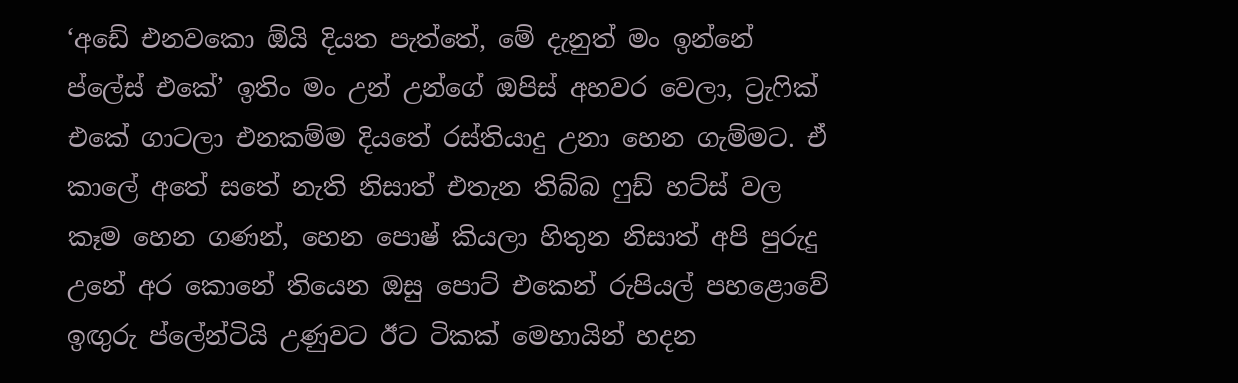‘අඩේ එනවකො ඕයි දියත පැත්තේ, මේ දැනුත් මං ඉන්නේ ප්ලේස් එකේ’ ඉතිං මං උන් උන්ගේ ඔපිස් අහවර වෙලා, ට්‍රැෆික් එකේ ගාටලා එනකම්ම දියතේ රස්තියාදු උනා හෙන ගැම්මට. ඒ කාලේ අතේ සතේ නැති නිසාත් එතැන තිබ්බ ෆුඩ් හට්ස් වල කෑම හෙන ගණන්, හෙන පොෂ් කියලා හිතුන නිසාත් අපි පුරුදු උනේ අර කොනේ තියෙන ඔසු පොට් එකෙන් රුපියල් පහළොවේ ඉඟුරු ප්ලේන්ටියි උණුවට ඊට ටිකක් මෙහායින් හදන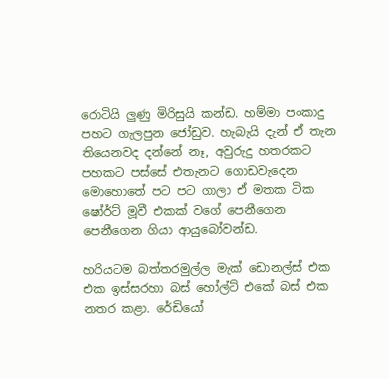රොටියි ලුණු මිරිසුයි කන්ඩ. හම්මා පංකාදු පහට ගැලපුන ජෝඩුව. හැබැයි දැන් ඒ තැන තියෙනවද දන්නේ නෑ, අවුරුදු හතරකට පහකට පස්සේ එතැනට ගොඩවැදෙන මොහොතේ පට පට ගාලා ඒ මතක ටික ෂෝර්ට් මූවී එකක් වගේ පෙනීගෙන පෙනීගෙන ගියා ආයුබෝවන්ඩ.

හරියටම බත්තරමුල්ල මැක් ඩොනල්ස් එක එක ඉස්සරහා බස් හෝල්ට් එකේ බස් එක නතර කළා. රේඩියෝ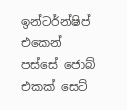ඉන්ටර්න්ෂිප් එකෙන් පස්සේ ජොබ් එකක් සෙට්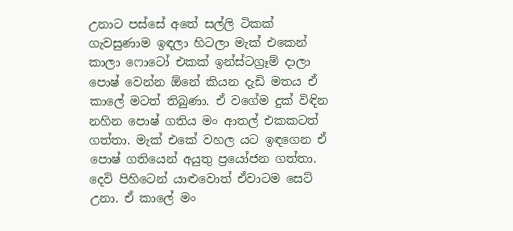උනාට පස්සේ අතේ සල්ලි ටිකක් ගැවසුණාම ඉඳලා හිටලා මැක් එකෙන් කාලා ෆොටෝ එකක් ඉන්ස්ටග්‍රෑම් දාලා පොෂ් වෙන්න ඕනේ කියන දැඩි මතය ඒ කාලේ මටත් තිබුණා. ඒ වගේම දුක් විඳින නහින පොෂ් ගතිය මං ආතල් එකකටත් ගත්තා. මැක් එකේ වහල යට ඉඳගෙන ඒ පොෂ් ගතියෙන් අයුතු ප්‍රයෝජන ගත්තා. දෙවි පිහිටෙන් යාළුවොත් ඒවාටම සෙට් උනා. ඒ කාලේ මං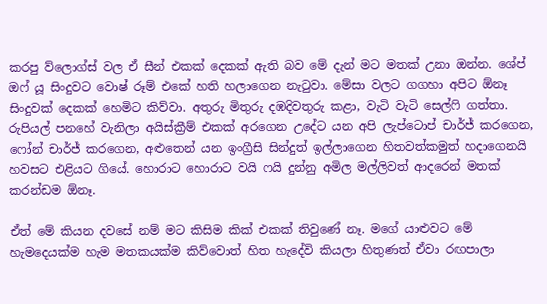කරපු ව්ලොග්ස් වල ඒ සීන් එකක් දෙකක් ඇති බව මේ දැන් මට මතක් උනා ඔන්න. ශේප් ඔෆ් යූ සිංදුවට වොෂ් රූම් එකේ හති හලාගෙන නැටුවා. මේසා වලට ගගහා අපිට ඕනෑ සිංදුවක් දෙකක් හෙමිට කිව්වා. අතුරු මිතුරු දඹදිවතුරු කළා, වැටි වැටි සෙල්ෆි ගත්තා. රුපියල් පනහේ වැනිලා අයිස්ක්‍රීම් එකක් අරගෙන උදේට යන අපි ලැප්ටොප් චාර්ජ් කරගෙන, ෆෝන් චාර්ජ් කරගෙන, අළුතෙන් යන ඉංග්‍රීසි සින්දුත් ඉල්ලාගෙන හිතවත්කමුත් හදාගෙනයි හවසට එළියට ගියේ. හොරාට හොරාට වයි ෆයි දුන්නු අමිල මල්ලිවත් ආදරෙන් මතක් කරන්ඩම ඕනෑ.

ඒත් මේ කියන දවසේ නම් මට කිසිම කික් එකක් තිවුණේ නෑ. මගේ යාළුවට මේ හැමදෙයක්ම හැම මතකයක්ම කිව්වොත් හිත හැදේවි කියලා හිතුණත් ඒවා රඟපාලා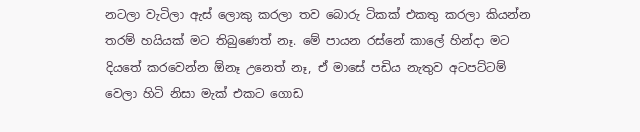නටලා වැටිලා ඇස් ලොකු කරලා තව බොරු ටිකක් එකතු කරලා කියන්න තරම් හයියක් මට තිබුණෙත් නෑ. මේ පායන රස්නේ කාලේ හින්දා මට දියතේ කරවෙන්න ඕනෑ උනෙත් නෑ, ඒ මාසේ පඩිය නැතුව අටපට්ටම් වෙලා හිටි නිසා මැක් එකට ගොඩ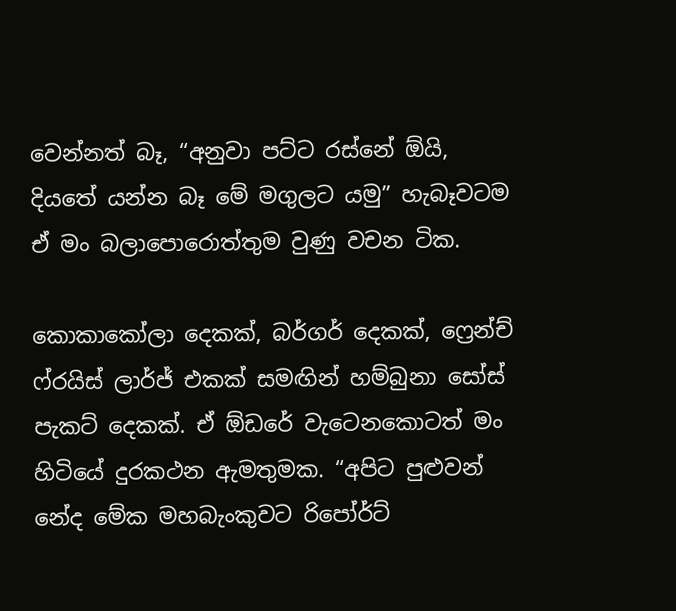වෙන්නත් බෑ, “අනුවා පට්ට රස්නේ ඕයි, දියතේ යන්න බෑ මේ මගුලට යමු” හැබෑවටම ඒ මං බලාපොරොත්තුම වුණු වචන ටික.

කොකාකෝලා දෙකක්, බර්ගර් දෙකක්, ෆ්‍රෙන්ච් ෆ්රයිස් ලාර්ජ් එකක් සමඟින් හම්බුනා සෝස් පැකට් දෙකක්. ඒ ඕඩරේ වැටෙනකොටත් මං හිටියේ දුරකථන ඇමතුමක. “අපිට පුළුවන් නේද මේක මහබැංකුවට රිපෝර්ට්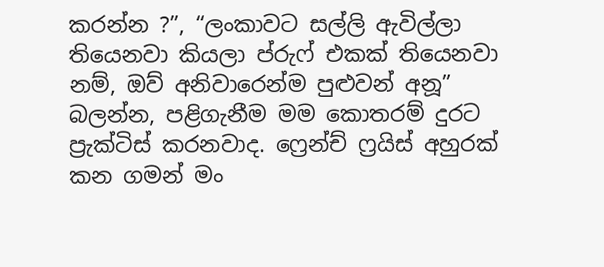කරන්න ?”, “ලංකාවට සල්ලි ඇවිල්ලා තියෙනවා කියලා ප්රුෆ් එකක් තියෙනවා නම්, ඔව් අනිවාරෙන්ම පුළුවන් අනූ” බලන්න, පළිගැනීම මම කොතරම් දුරට ප්‍රැක්ටිස් කරනවාද. ෆ්‍රෙන්ච් ෆ්‍රයිස් අහුරක් කන ගමන් මං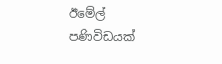ඊමේල් පණිවිඩයක්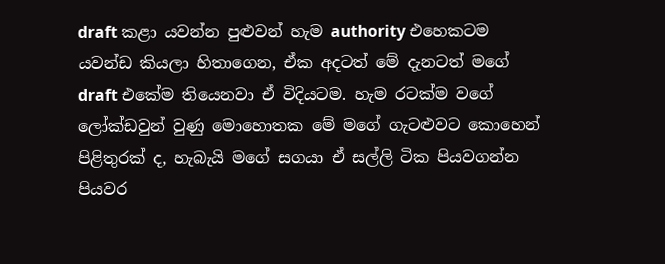draft කළා යවන්න පුළුවන් හැම authority එහෙකටම යවන්ඩ කියලා හිතාගෙන, ඒක අදටත් මේ දැනටත් මගේ draft එකේම තියෙනවා ඒ විදියටම. හැම රටක්ම වගේ ලෝක්ඩවුන් වුණු මොහොතක මේ මගේ ගැටළුවට කොහෙන් පිළිතුරක් ද, හැබැයි මගේ සගයා ඒ සල්ලි ටික පියවගන්න පියවර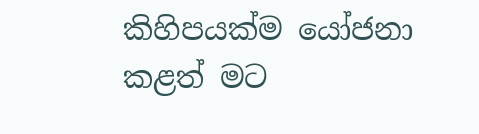කිහිපයක්ම යෝජනා කළත් මට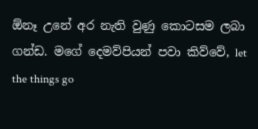ඕනෑ උනේ අර නැති වුණු කොටසම ලබා ගන්ඩ. මගේ දෙමව්පියන් පවා කිව්වේ, let the things go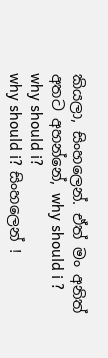කියලා, සිංහලෙන්. ඒත් මං අනිත් අතට අහන්නේ, why should i ?
why should i?
why should i? සිංහලෙන් !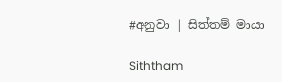#අනුවා | සිත්තම් මායා

Siththam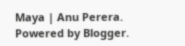Maya | Anu Perera. Powered by Blogger.